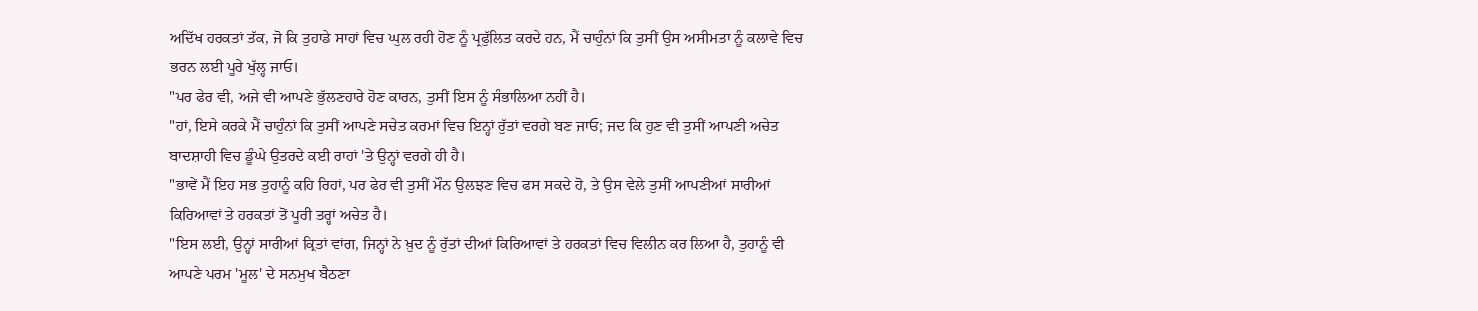ਅਦਿੱਖ ਹਰਕਤਾਂ ਤੱਕ, ਜੋ ਕਿ ਤੁਹਾਡੇ ਸਾਹਾਂ ਵਿਚ ਘੁਲ ਰਹੀ ਹੋਣ ਨੂੰ ਪ੍ਰਫੁੱਲਿਤ ਕਰਦੇ ਹਨ, ਮੈਂ ਚਾਹੁੰਨਾਂ ਕਿ ਤੁਸੀਂ ਉਸ ਅਸੀਮਤਾ ਨੂੰ ਕਲਾਵੇ ਵਿਚ ਭਰਨ ਲਈ ਪੂਰੇ ਖੁੱਲ੍ਹ ਜਾਓ।
"ਪਰ ਫੇਰ ਵੀ, ਅਜੇ ਵੀ ਆਪਣੇ ਭੁੱਲਣਹਾਰੇ ਹੋਣ ਕਾਰਨ, ਤੁਸੀਂ ਇਸ ਨੂੰ ਸੰਭਾਲਿਆ ਨਹੀਂ ਹੈ।
"ਹਾਂ, ਇਸੇ ਕਰਕੇ ਮੈਂ ਚਾਹੁੰਨਾਂ ਕਿ ਤੁਸੀਂ ਆਪਣੇ ਸਚੇਤ ਕਰਮਾਂ ਵਿਚ ਇਨ੍ਹਾਂ ਰੁੱਤਾਂ ਵਰਗੇ ਬਣ ਜਾਓ; ਜਦ ਕਿ ਹੁਣ ਵੀ ਤੁਸੀਂ ਆਪਣੀ ਅਚੇਤ ਬਾਦਸ਼ਾਹੀ ਵਿਚ ਡੂੰਘੇ ਉਤਰਦੇ ਕਈ ਰਾਹਾਂ 'ਤੇ ਉਨ੍ਹਾਂ ਵਰਗੇ ਹੀ ਹੈ।
"ਭਾਵੇਂ ਮੈਂ ਇਹ ਸਭ ਤੁਹਾਨੂੰ ਕਹਿ ਰਿਹਾਂ, ਪਰ ਫੇਰ ਵੀ ਤੁਸੀਂ ਮੌਨ ਉਲਝਣ ਵਿਚ ਫਸ ਸਕਦੇ ਹੋ, ਤੇ ਉਸ ਵੇਲੇ ਤੁਸੀਂ ਆਪਣੀਆਂ ਸਾਰੀਆਂ ਕਿਰਿਆਵਾਂ ਤੇ ਹਰਕਤਾਂ ਤੋਂ ਪੂਰੀ ਤਰ੍ਹਾਂ ਅਚੇਤ ਹੈ।
"ਇਸ ਲਈ, ਉਨ੍ਹਾਂ ਸਾਰੀਆਂ ਕ੍ਰਿਤਾਂ ਵਾਂਗ, ਜਿਨ੍ਹਾਂ ਨੇ ਖ਼ੁਦ ਨੂੰ ਰੁੱਤਾਂ ਦੀਆਂ ਕਿਰਿਆਵਾਂ ਤੇ ਹਰਕਤਾਂ ਵਿਚ ਵਿਲੀਨ ਕਰ ਲਿਆ ਹੈ, ਤੁਹਾਨੂੰ ਵੀ ਆਪਣੇ ਪਰਮ 'ਮੂਲ' ਦੇ ਸਨਮੁਖ ਬੈਠਣਾ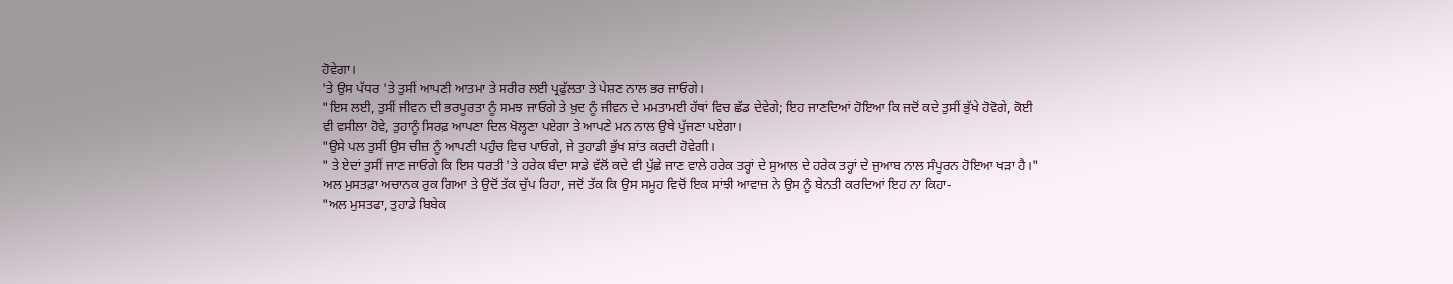ਹੋਵੇਗਾ।
'ਤੇ ਉਸ ਪੱਧਰ 'ਤੇ ਤੁਸੀਂ ਆਪਣੀ ਆਤਮਾ ਤੇ ਸਰੀਰ ਲਈ ਪ੍ਰਫੁੱਲਤਾ ਤੇ ਪੇਸ਼ਣ ਨਾਲ ਭਰ ਜਾਓਗੇ।
"ਇਸ ਲਈ, ਤੁਸੀਂ ਜੀਵਨ ਦੀ ਭਰਪੂਰਤਾ ਨੂੰ ਸਮਝ ਜਾਓਗੇ ਤੇ ਖ਼ੁਦ ਨੂੰ ਜੀਵਨ ਦੇ ਮਮਤਾਮਈ ਹੱਥਾਂ ਵਿਚ ਛੱਡ ਦੇਵੇਗੇ; ਇਹ ਜਾਣਦਿਆਂ ਹੋਇਆ ਕਿ ਜਦੋਂ ਕਦੇ ਤੁਸੀਂ ਭੁੱਖੇ ਹੋਵੋਗੇ, ਕੋਈ ਵੀ ਵਸੀਲਾ ਹੋਵੇ, ਤੁਹਾਨੂੰ ਸਿਰਫ਼ ਆਪਣਾ ਦਿਲ ਖੋਲ੍ਹਣਾ ਪਏਗਾ ਤੇ ਆਪਣੇ ਮਨ ਨਾਲ ਉਥੇ ਪੁੱਜਣਾ ਪਏਗਾ।
"ਉਸੇ ਪਲ ਤੁਸੀਂ ਉਸ ਚੀਜ਼ ਨੂੰ ਆਪਣੀ ਪਹੁੰਚ ਵਿਚ ਪਾਓਗੇ, ਜੇ ਤੁਹਾਡੀ ਭੁੱਖ ਸ਼ਾਂਤ ਕਰਦੀ ਹੋਵੇਗੀ।
" ਤੇ ਏਦਾਂ ਤੁਸੀਂ ਜਾਣ ਜਾਓਗੇ ਕਿ ਇਸ ਧਰਤੀ 'ਤੇ ਹਰੇਕ ਬੰਦਾ ਸਾਡੇ ਵੱਲੋਂ ਕਦੇ ਵੀ ਪੁੱਛੇ ਜਾਣ ਵਾਲੇ ਹਰੇਕ ਤਰ੍ਹਾਂ ਦੇ ਸੁਆਲ ਦੇ ਹਰੇਕ ਤਰ੍ਹਾਂ ਦੇ ਜੁਆਬ ਨਾਲ ਸੰਪੂਰਨ ਹੋਇਆ ਖੜਾ ਹੈ।"
ਅਲ ਮੁਸਤਫ਼ਾ ਅਚਾਨਕ ਰੁਕ ਗਿਆ ਤੇ ਉਦੋਂ ਤੱਕ ਚੁੱਪ ਰਿਹਾ, ਜਦੋਂ ਤੱਕ ਕਿ ਉਸ ਸਮੂਹ ਵਿਚੋਂ ਇਕ ਸਾਂਝੀ ਆਵਾਜ਼ ਨੇ ਉਸ ਨੂੰ ਬੇਨਤੀ ਕਰਦਿਆਂ ਇਹ ਨਾ ਕਿਹਾ-
"ਅਲ ਮੁਸਤਫਾ, ਤੁਹਾਡੇ ਬਿਬੇਕ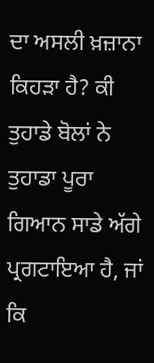ਦਾ ਅਸਲੀ ਖ਼ਜ਼ਾਨਾ ਕਿਹੜਾ ਹੈ? ਕੀ ਤੁਹਾਡੇ ਬੋਲਾਂ ਨੇ ਤੁਹਾਡਾ ਪੂਰਾ ਗਿਆਨ ਸਾਡੇ ਅੱਗੇ ਪ੍ਰਗਟਾਇਆ ਹੈ, ਜਾਂ ਕਿ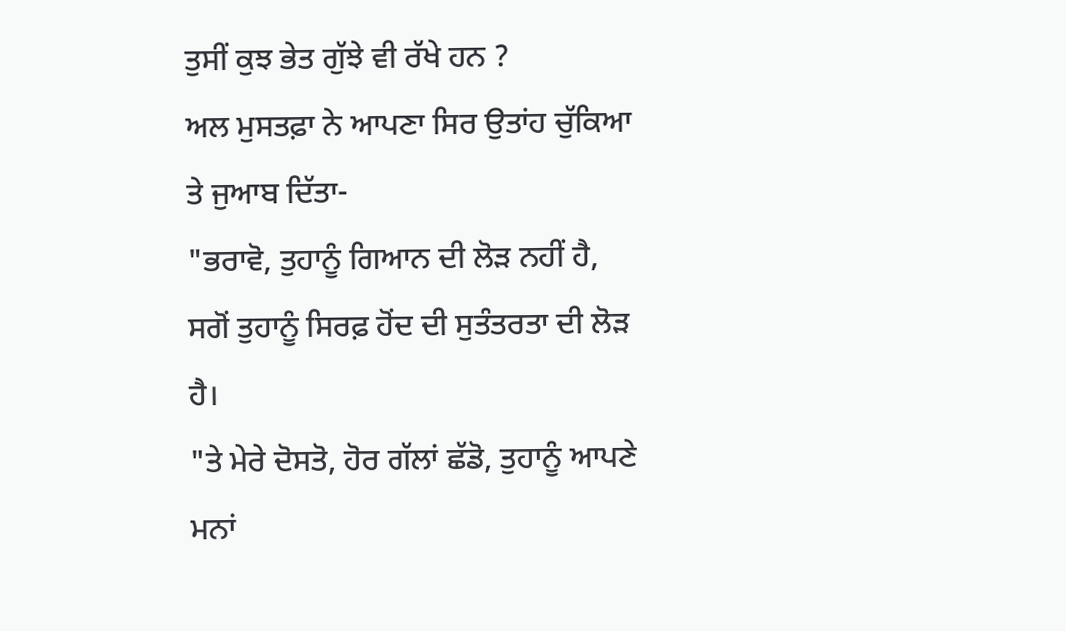ਤੁਸੀਂ ਕੁਝ ਭੇਤ ਗੁੱਝੇ ਵੀ ਰੱਖੇ ਹਨ ?
ਅਲ ਮੁਸਤਫ਼ਾ ਨੇ ਆਪਣਾ ਸਿਰ ਉਤਾਂਹ ਚੁੱਕਿਆ ਤੇ ਜੁਆਬ ਦਿੱਤਾ-
"ਭਰਾਵੋ, ਤੁਹਾਨੂੰ ਗਿਆਨ ਦੀ ਲੋੜ ਨਹੀਂ ਹੈ, ਸਗੋਂ ਤੁਹਾਨੂੰ ਸਿਰਫ਼ ਹੋਂਦ ਦੀ ਸੁਤੰਤਰਤਾ ਦੀ ਲੋੜ ਹੈ।
"ਤੇ ਮੇਰੇ ਦੋਸਤੋ, ਹੋਰ ਗੱਲਾਂ ਛੱਡੋ, ਤੁਹਾਨੂੰ ਆਪਣੇ ਮਨਾਂ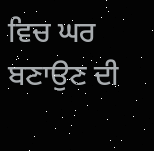ਵਿਚ ਘਰ ਬਣਾਉਣ ਦੀ